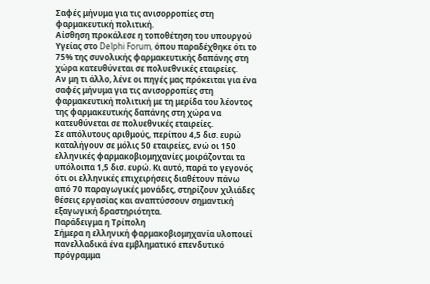Σαφές μήνυμα για τις ανισορροπίες στη φαρμακευτική πολιτική.
Αίσθηση προκάλεσε η τοποθέτηση του υπουργού Υγείας στο Delphi Forum, όπου παραδέχθηκε ότι το 75% της συνολικής φαρμακευτικής δαπάνης στη χώρα κατευθύνεται σε πολυεθνικές εταιρείες.
Aν μη τι άλλο, λένε οι πηγές μας πρόκειται για ένα σαφές μήνυμα για τις ανισορροπίες στη φαρμακευτική πολιτική με τη μερίδα του λέοντος της φαρμακευτικής δαπάνης στη χώρα να κατευθύνεται σε πολυεθνικές εταιρείες.
Σε απόλυτους αριθμούς, περίπου 4,5 δισ. ευρώ καταλήγουν σε μόλις 50 εταιρείες, ενώ οι 150 ελληνικές φαρμακοβιομηχανίες μοιράζονται τα υπόλοιπα 1,5 δισ. ευρώ. Κι αυτό, παρά το γεγονός ότι οι ελληνικές επιχειρήσεις διαθέτουν πάνω από 70 παραγωγικές μονάδες, στηρίζουν χιλιάδες θέσεις εργασίας και αναπτύσσουν σημαντική εξαγωγική δραστηριότητα.
Παράδειγμα η Τρίπολη
Σήμερα η ελληνική φαρμακοβιομηχανία υλοποιεί πανελλαδικά ένα εμβληματικό επενδυτικό πρόγραμμα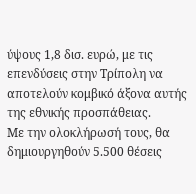ύψους 1,8 δισ. ευρώ, με τις επενδύσεις στην Τρίπολη να αποτελούν κομβικό άξονα αυτής της εθνικής προσπάθειας.
Με την ολοκλήρωσή τους, θα δημιουργηθούν 5.500 θέσεις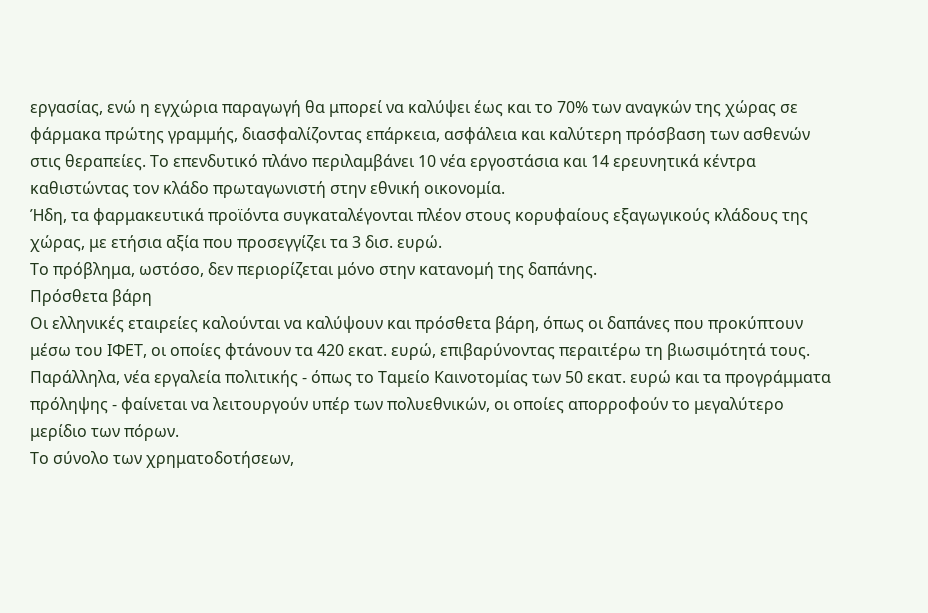εργασίας, ενώ η εγχώρια παραγωγή θα μπορεί να καλύψει έως και το 70% των αναγκών της χώρας σε φάρμακα πρώτης γραμμής, διασφαλίζοντας επάρκεια, ασφάλεια και καλύτερη πρόσβαση των ασθενών στις θεραπείες. Το επενδυτικό πλάνο περιλαμβάνει 10 νέα εργοστάσια και 14 ερευνητικά κέντρα καθιστώντας τον κλάδο πρωταγωνιστή στην εθνική οικονομία.
Ήδη, τα φαρμακευτικά προϊόντα συγκαταλέγονται πλέον στους κορυφαίους εξαγωγικούς κλάδους της χώρας, με ετήσια αξία που προσεγγίζει τα 3 δισ. ευρώ.
Το πρόβλημα, ωστόσο, δεν περιορίζεται μόνο στην κατανομή της δαπάνης.
Πρόσθετα βάρη
Οι ελληνικές εταιρείες καλούνται να καλύψουν και πρόσθετα βάρη, όπως οι δαπάνες που προκύπτουν μέσω του ΙΦΕΤ, οι οποίες φτάνουν τα 420 εκατ. ευρώ, επιβαρύνοντας περαιτέρω τη βιωσιμότητά τους.
Παράλληλα, νέα εργαλεία πολιτικής - όπως το Ταμείο Καινοτομίας των 50 εκατ. ευρώ και τα προγράμματα πρόληψης - φαίνεται να λειτουργούν υπέρ των πολυεθνικών, οι οποίες απορροφούν το μεγαλύτερο μερίδιο των πόρων.
Το σύνολο των χρηματοδοτήσεων,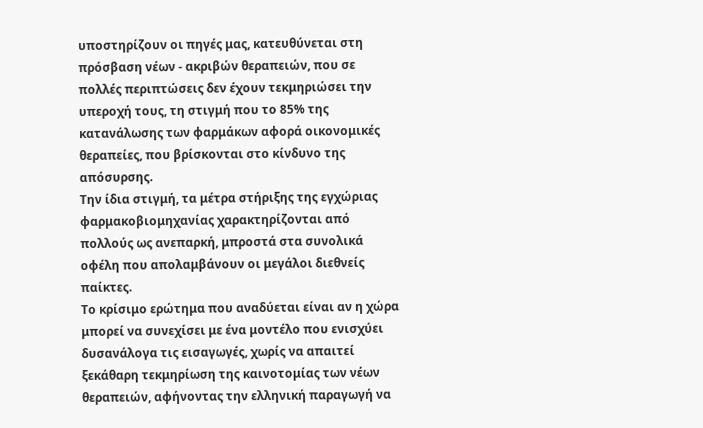υποστηρίζουν οι πηγές μας, κατευθύνεται στη πρόσβαση νέων - ακριβών θεραπειών, που σε πολλές περιπτώσεις δεν έχουν τεκμηριώσει την υπεροχή τους, τη στιγμή που το 85% της κατανάλωσης των φαρμάκων αφορά οικονομικές θεραπείες, που βρίσκονται στο κίνδυνο της απόσυρσης.
Την ίδια στιγμή, τα μέτρα στήριξης της εγχώριας φαρμακοβιομηχανίας χαρακτηρίζονται από πολλούς ως ανεπαρκή, μπροστά στα συνολικά οφέλη που απολαμβάνουν οι μεγάλοι διεθνείς παίκτες.
Το κρίσιμο ερώτημα που αναδύεται είναι αν η χώρα μπορεί να συνεχίσει με ένα μοντέλο που ενισχύει δυσανάλογα τις εισαγωγές, χωρίς να απαιτεί ξεκάθαρη τεκμηρίωση της καινοτομίας των νέων θεραπειών, αφήνοντας την ελληνική παραγωγή να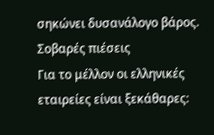σηκώνει δυσανάλογο βάρος.
Σοβαρές πιέσεις
Για το μέλλον οι ελληνικές εταιρείες είναι ξεκάθαρες: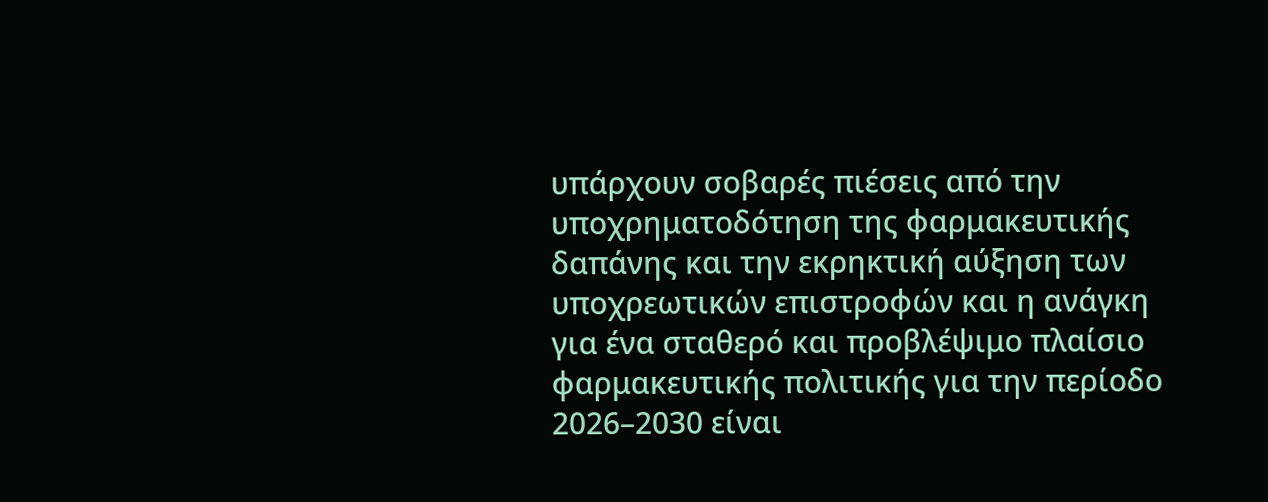υπάρχουν σοβαρές πιέσεις από την υποχρηματοδότηση της φαρμακευτικής δαπάνης και την εκρηκτική αύξηση των υποχρεωτικών επιστροφών και η ανάγκη για ένα σταθερό και προβλέψιμο πλαίσιο φαρμακευτικής πολιτικής για την περίοδο 2026–2030 είναι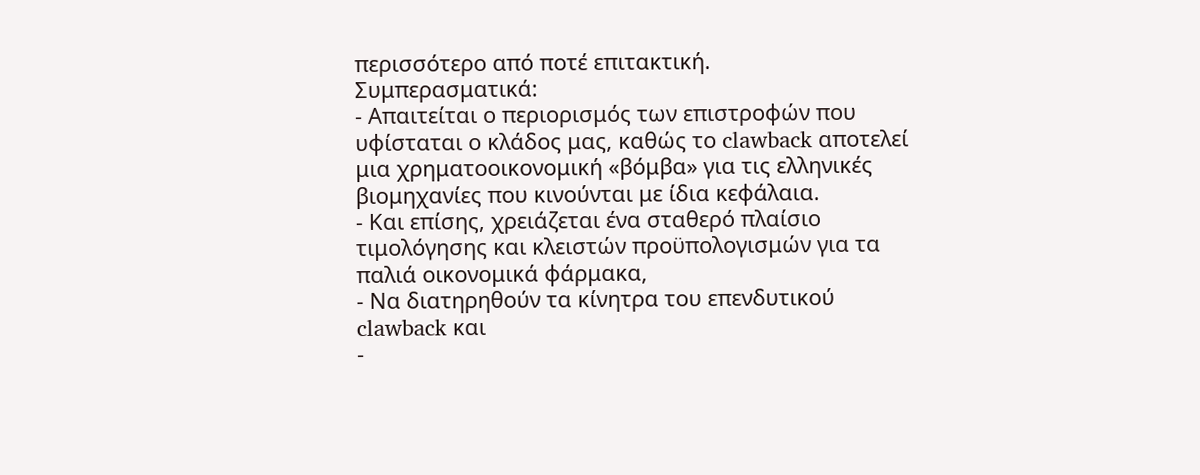περισσότερο από ποτέ επιτακτική.
Συμπερασματικά:
- Απαιτείται ο περιορισμός των επιστροφών που υφίσταται ο κλάδος μας, καθώς το clawback αποτελεί μια χρηματοοικονομική «βόμβα» για τις ελληνικές βιομηχανίες που κινούνται με ίδια κεφάλαια.
- Και επίσης, χρειάζεται ένα σταθερό πλαίσιο τιμολόγησης και κλειστών προϋπολογισμών για τα παλιά οικονομικά φάρμακα,
- Να διατηρηθούν τα κίνητρα του επενδυτικού clawback και
-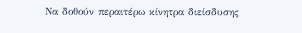Να δοθούν περαιτέρω κίνητρα διείσδυσης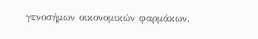γενοσήμων οικονομικών φαρμάκων.